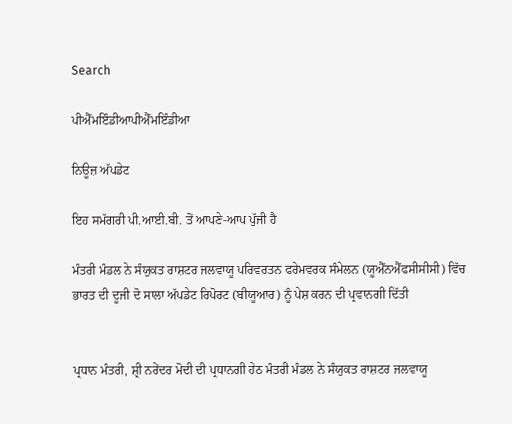Search

ਪੀਐੱਮਇੰਡੀਆਪੀਐੱਮਇੰਡੀਆ

ਨਿਊਜ਼ ਅੱਪਡੇਟ

ਇਹ ਸਮੱਗਰੀ ਪੀ.ਆਈ.ਬੀ. ਤੋਂ ਆਪਣੇ-ਆਪ ਪੁੱਜੀ ਹੈ

ਮੰਤਰੀ ਮੰਡਲ ਨੇ ਸੰਯੁਕਤ ਰਾਸ਼ਟਰ ਜਲਵਾਯੂ ਪਰਿਵਰਤਨ ਫਰੇਮਵਰਕ ਸੰਮੇਲਨ (ਯੂਐੱਨਐੱਫਸੀਸੀਸੀ) ਵਿੱਚ ਭਾਰਤ ਦੀ ਦੂਜੀ ਦੋ ਸਾਲਾ ਅੱਪਡੇਟ ਰਿਪੋਰਟ (ਬੀਯੂਆਰ) ਨੂੰ ਪੇਸ਼ ਕਰਨ ਦੀ ਪ੍ਰਵਾਨਗੀ ਦਿੱਤੀ


ਪ੍ਰਧਾਨ ਮੰਤਰੀ, ਸ਼੍ਰੀ ਨਰੇਂਦਰ ਮੋਦੀ ਦੀ ਪ੍ਰਧਾਨਗੀ ਹੇਠ ਮੰਤਰੀ ਮੰਡਲ ਨੇ ਸੰਯੁਕਤ ਰਾਸ਼ਟਰ ਜਲਵਾਯੂ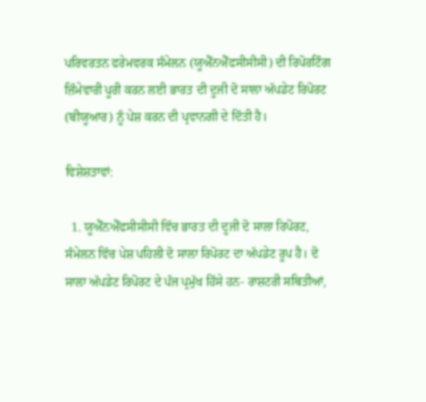ਪਰਿਵਰਤਨ ਫਰੇਮਵਰਕ ਸੰਮੇਲਨ (ਯੂਐੱਨਐੱਫਸੀਸੀਸੀ) ਦੀ ਰਿਪੋਰਟਿੰਗ ਜ਼ਿੰਮੇਵਾਰੀ ਪੂਰੀ ਕਰਨ ਲਈ ਭਾਰਤ ਦੀ ਦੂਜੀ ਦੋ ਸਾਲਾ ਅੱਪਡੇਟ ਰਿਪੋਰਟ (ਬੀਯੂਆਰ) ਨੂੰ ਪੇਸ਼ ਕਰਨ ਦੀ ਪ੍ਰਵਾਨਗੀ ਦੇ ਦਿੱਤੀ ਹੈ।

ਵਿਸ਼ੇਸ਼ਤਾਵਾਂ:

  1. ਯੂਐੱਨਐੱਫਸੀਸੀਸੀ ਵਿੱਚ ਭਾਰਤ ਦੀ ਦੂਜੀ ਦੋ ਸਾਲਾ ਰਿਪੋਰਟ, ਸੰਮੇਲਨ ਵਿੱਚ ਪੇਸ਼ ਪਹਿਲੀ ਦੋ ਸਾਲਾ ਰਿਪੋਰਟ ਦਾ ਅੱਪਡੇਟ ਰੂਪ ਹੈ। ਦੋ ਸਾਲਾ ਅੱਪਡੇਟ ਰਿਪੋਰਟ ਦੇ ਪੰਜ ਪ੍ਰਮੁੱਖ ਹਿੱਸੇ ਹਨ- ਰਾਸ਼ਟਰੀ ਸਥਿਤੀਆਂ,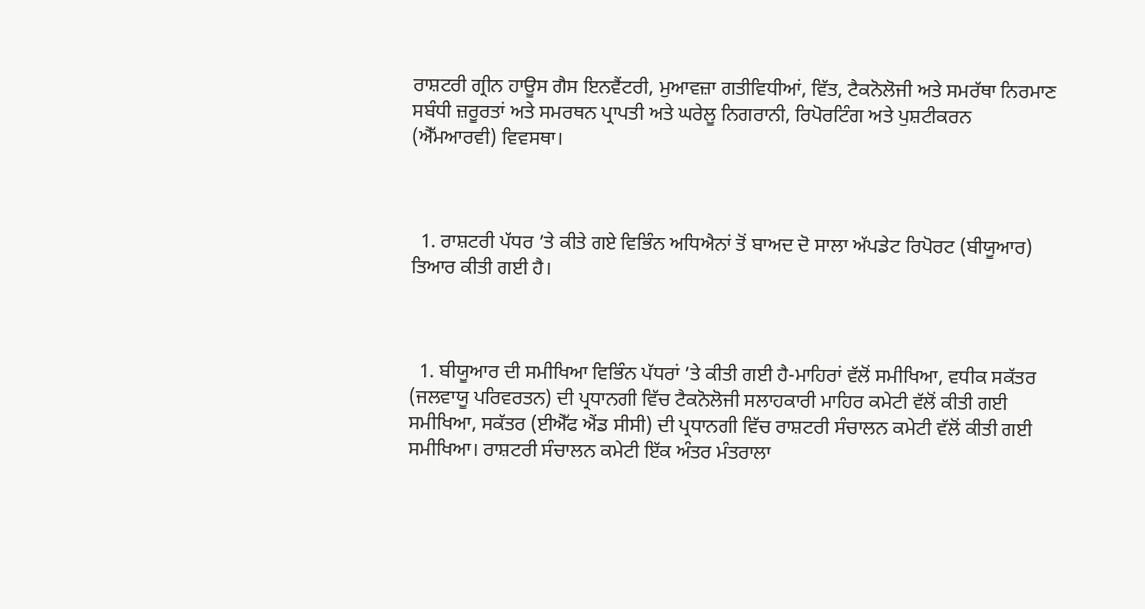ਰਾਸ਼ਟਰੀ ਗ੍ਰੀਨ ਹਾਊਸ ਗੈਸ ਇਨਵੈਂਟਰੀ, ਮੁਆਵਜ਼ਾ ਗਤੀਵਿਧੀਆਂ, ਵਿੱਤ, ਟੈਕਨੋਲੋਜੀ ਅਤੇ ਸਮਰੱਥਾ ਨਿਰਮਾਣ ਸਬੰਧੀ ਜ਼ਰੂਰਤਾਂ ਅਤੇ ਸਮਰਥਨ ਪ੍ਰਾਪਤੀ ਅਤੇ ਘਰੇਲੂ ਨਿਗਰਾਨੀ, ਰਿਪੋਰਟਿੰਗ ਅਤੇ ਪੁਸ਼ਟੀਕਰਨ (ਐੱਮਆਰਵੀ) ਵਿਵਸਥਾ।



  1. ਰਾਸ਼ਟਰੀ ਪੱਧਰ ’ਤੇ ਕੀਤੇ ਗਏ ਵਿਭਿੰਨ ਅਧਿਐਨਾਂ ਤੋਂ ਬਾਅਦ ਦੋ ਸਾਲਾ ਅੱਪਡੇਟ ਰਿਪੋਰਟ (ਬੀਯੂਆਰ) ਤਿਆਰ ਕੀਤੀ ਗਈ ਹੈ।



  1. ਬੀਯੂਆਰ ਦੀ ਸਮੀਖਿਆ ਵਿਭਿੰਨ ਪੱਧਰਾਂ ’ਤੇ ਕੀਤੀ ਗਈ ਹੈ-ਮਾਹਿਰਾਂ ਵੱਲੋਂ ਸਮੀਖਿਆ, ਵਧੀਕ ਸਕੱਤਰ (ਜਲਵਾਯੂ ਪਰਿਵਰਤਨ) ਦੀ ਪ੍ਰਧਾਨਗੀ ਵਿੱਚ ਟੈਕਨੋਲੋਜੀ ਸਲਾਹਕਾਰੀ ਮਾਹਿਰ ਕਮੇਟੀ ਵੱਲੋਂ ਕੀਤੀ ਗਈ ਸਮੀਖਿਆ, ਸਕੱਤਰ (ਈਐੱਫ ਐਂਡ ਸੀਸੀ) ਦੀ ਪ੍ਰਧਾਨਗੀ ਵਿੱਚ ਰਾਸ਼ਟਰੀ ਸੰਚਾਲਨ ਕਮੇਟੀ ਵੱਲੋਂ ਕੀਤੀ ਗਈ ਸਮੀਖਿਆ। ਰਾਸ਼ਟਰੀ ਸੰਚਾਲਨ ਕਮੇਟੀ ਇੱਕ ਅੰਤਰ ਮੰਤਰਾਲਾ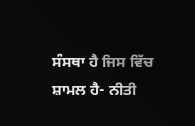ਸੰਸਥਾ ਹੈ ਜਿਸ ਵਿੱਚ ਸ਼ਾਮਲ ਹੈ- ਨੀਤੀ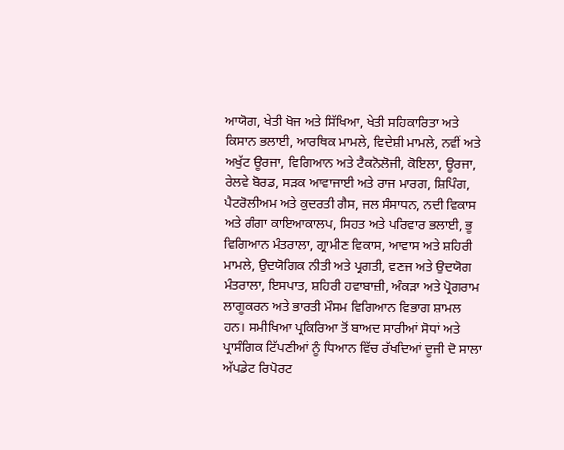ਆਯੋਗ, ਖੇਤੀ ਖੋਜ ਅਤੇ ਸਿੱਖਿਆ, ਖੇਤੀ ਸਹਿਕਾਰਿਤਾ ਅਤੇ ਕਿਸਾਨ ਭਲਾਈ, ਆਰਥਿਕ ਮਾਮਲੇ, ਵਿਦੇਸ਼ੀ ਮਾਮਲੇ, ਨਵੀਂ ਅਤੇ ਅਖੁੱਟ ਊਰਜਾ, ਵਿਗਿਆਨ ਅਤੇ ਟੈਕਨੋਲੋਜੀ, ਕੋਇਲਾ, ਊਰਜਾ, ਰੇਲਵੇ ਬੋਰਡ, ਸੜਕ ਆਵਾਜਾਈ ਅਤੇ ਰਾਜ ਮਾਰਗ, ਸ਼ਿਪਿੰਗ, ਪੈਟਰੋਲੀਅਮ ਅਤੇ ਕੁਦਰਤੀ ਗੈਸ, ਜਲ ਸੰਸਾਧਨ, ਨਦੀ ਵਿਕਾਸ ਅਤੇ ਗੰਗਾ ਕਾਇਆਕਾਲਪ, ਸਿਹਤ ਅਤੇ ਪਰਿਵਾਰ ਭਲਾਈ, ਭੂ ਵਿਗਿਆਨ ਮੰਤਰਾਲਾ, ਗ੍ਰਾਮੀਣ ਵਿਕਾਸ, ਆਵਾਸ ਅਤੇ ਸ਼ਹਿਰੀ ਮਾਮਲੇ, ਉਦਯੋਗਿਕ ਨੀਤੀ ਅਤੇ ਪ੍ਰਗਤੀ, ਵਣਜ ਅਤੇ ਉਦਯੋਗ ਮੰਤਰਾਲਾ, ਇਸਪਾਤ, ਸ਼ਹਿਰੀ ਹਵਾਬਾਜ਼ੀ, ਅੰਕੜਾ ਅਤੇ ਪ੍ਰੋਗਰਾਮ ਲਾਗੂਕਰਨ ਅਤੇ ਭਾਰਤੀ ਮੌਸਮ ਵਿਗਿਆਨ ਵਿਭਾਗ ਸ਼ਾਮਲ ਹਨ। ਸਮੀਖਿਆ ਪ੍ਰਕਿਰਿਆ ਤੋਂ ਬਾਅਦ ਸਾਰੀਆਂ ਸੋਧਾਂ ਅਤੇ ਪ੍ਰਾਸੰਗਿਕ ਟਿੱਪਣੀਆਂ ਨੂੰ ਧਿਆਨ ਵਿੱਚ ਰੱਖਦਿਆਂ ਦੂਜੀ ਦੋ ਸਾਲਾ ਅੱਪਡੇਟ ਰਿਪੋਰਟ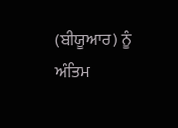(ਬੀਯੂਆਰ) ਨੂੰ ਅੰਤਿਮ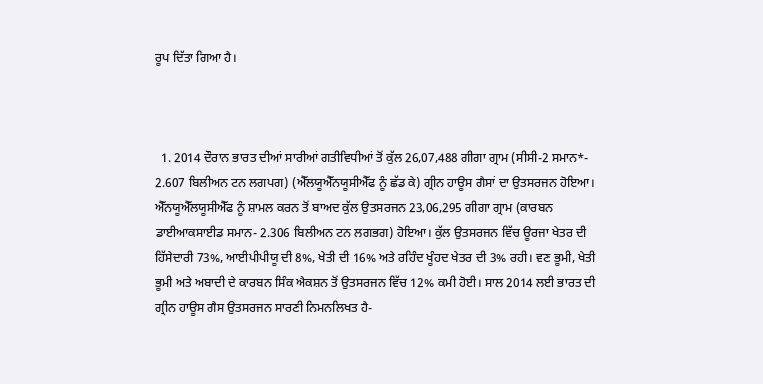ਰੂਪ ਦਿੱਤਾ ਗਿਆ ਹੈ।



  1. 2014 ਦੌਰਾਨ ਭਾਰਤ ਦੀਆਂ ਸਾਰੀਆਂ ਗਤੀਵਿਧੀਆਂ ਤੋਂ ਕੁੱਲ 26,07,488 ਗੀਗਾ ਗ੍ਰਾਮ (ਸੀਸੀ-2 ਸਮਾਨ*- 2.607 ਬਿਲੀਅਨ ਟਨ ਲਗਪਗ) (ਐੱਲਯੂਐੱਨਯੂਸੀਐੱਫ ਨੂੰ ਛੱਡ ਕੇ) ਗ੍ਰੀਨ ਹਾਊਸ ਗੈਸਾਂ ਦਾ ਉਤਸਰਜਨ ਹੋਇਆ। ਐੱਨਯੂਐੱਲਯੂਸੀਐੱਫ ਨੂੰ ਸ਼ਾਮਲ ਕਰਨ ਤੋਂ ਬਾਅਦ ਕੁੱਲ ਉਤਸਰਜਨ 23,06,295 ਗੀਗਾ ਗ੍ਰਾਮ (ਕਾਰਬਨ ਡਾਈਆਕਸਾਈਡ ਸਮਾਨ- 2.306 ਬਿਲੀਅਨ ਟਨ ਲਗਭਗ) ਹੋਇਆ। ਕੁੱਲ ਉਤਸਰਜਨ ਵਿੱਚ ਊਰਜਾ ਖੇਤਰ ਦੀ ਹਿੱਸੇਦਾਰੀ 73%, ਆਈਪੀਪੀਯੂ ਦੀ 8%, ਖੇਤੀ ਦੀ 16% ਅਤੇ ਰਹਿੰਦ ਖੂੰਹਦ ਖੇਤਰ ਦੀ 3% ਰਹੀ। ਵਣ ਭੂਮੀ, ਖੇਤੀ ਭੂਮੀ ਅਤੇ ਅਬਾਦੀ ਦੇ ਕਾਰਬਨ ਸਿੰਕ ਐਕਸ਼ਨ ਤੋਂ ਉਤਸਰਜਨ ਵਿੱਚ 12% ਕਮੀ ਹੋਈ। ਸਾਲ 2014 ਲਈ ਭਾਰਤ ਦੀ ਗ੍ਰੀਨ ਹਾਊਸ ਗੈਸ ਉਤਸਰਜਨ ਸਾਰਣੀ ਨਿਮਨਲਿਖਤ ਹੈ-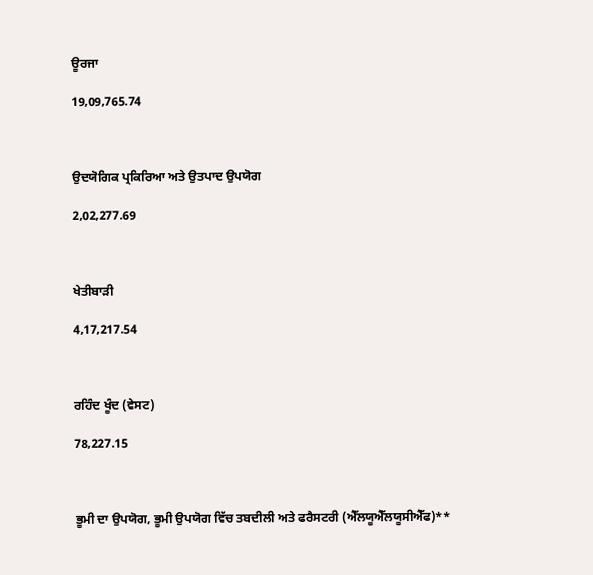ਊਰਜਾ

19,09,765.74



ਉਦਯੋਗਿਕ ਪ੍ਰਕਿਰਿਆ ਅਤੇ ਉਤਪਾਦ ਉਪਯੋਗ

2,02,277.69



ਖੇਤੀਬਾੜੀ

4,17,217.54



ਰਹਿੰਦ ਖੂੰਦ (ਵੇਸਟ)

78,227.15



ਭੂਮੀ ਦਾ ਉਪਯੋਗ, ਭੂਮੀ ਉਪਯੋਗ ਵਿੱਚ ਤਬਦੀਲੀ ਅਤੇ ਫਰੈਸਟਰੀ (ਐੱਲਯੂਐੱਲਯੂਸੀਐੱਫ)**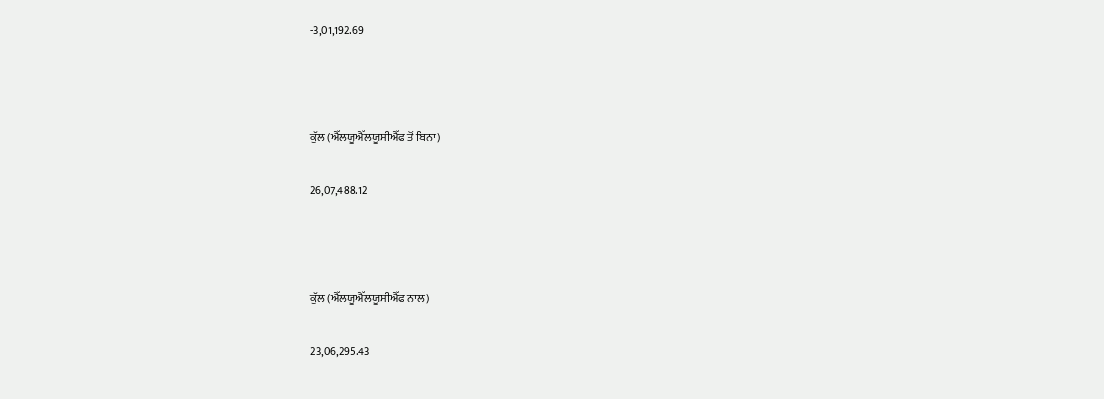-3,01,192.69



ਕੁੱਲ (ਐੱਲਯੂਐੱਲਯੂਸੀਐੱਫ ਤੋਂ ਬਿਨਾ)

26,07,488.12



ਕੁੱਲ (ਐੱਲਯੂਐੱਲਯੂਸੀਐੱਫ ਨਾਲ)

23,06,295.43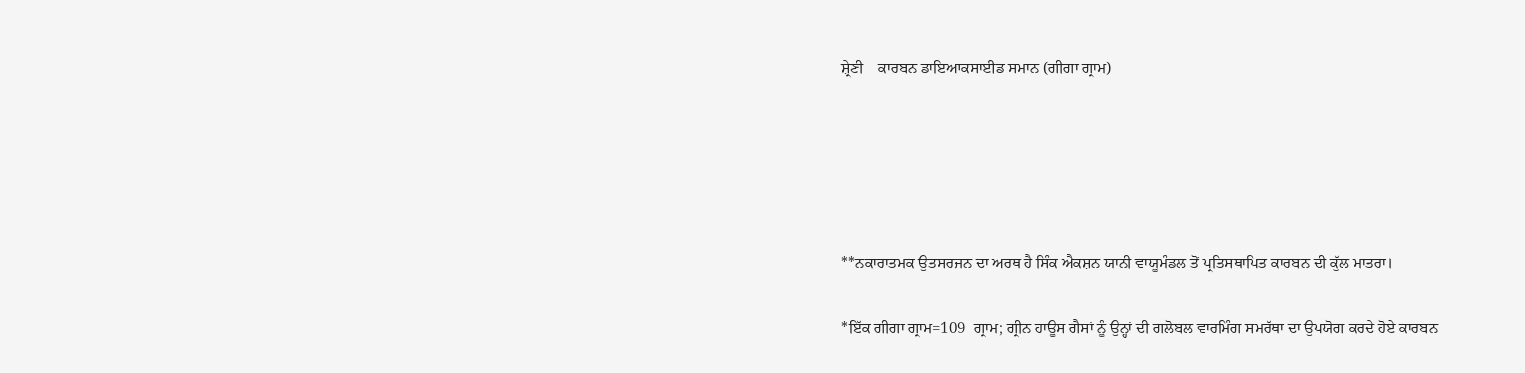ਸ਼੍ਰੇਣੀ    ਕਾਰਬਨ ਡਾਇਆਕਸਾਈਡ ਸਮਾਨ (ਗੀਗਾ ਗ੍ਰਾਮ)





**ਨਕਾਰਾਤਮਕ ਉਤਸਰਜਨ ਦਾ ਅਰਥ ਹੈ ਸਿੰਕ ਐਕਸ਼ਨ ਯਾਨੀ ਵਾਯੂਮੰਡਲ ਤੋਂ ਪ੍ਰਤਿਸਥਾਪਿਤ ਕਾਰਬਨ ਦੀ ਕੁੱਲ ਮਾਤਰਾ।

*ਇੱਕ ਗੀਗਾ ਗ੍ਰਾਮ=109  ਗ੍ਰਾਮ; ਗ੍ਰੀਨ ਹਾਊਸ ਗੈਸਾਂ ਨੂੰ ਉਨ੍ਹਾਂ ਦੀ ਗਲੋਬਲ ਵਾਰਮਿੰਗ ਸਮਰੱਥਾ ਦਾ ਉਪਯੋਗ ਕਰਦੇ ਹੋਏ ਕਾਰਬਨ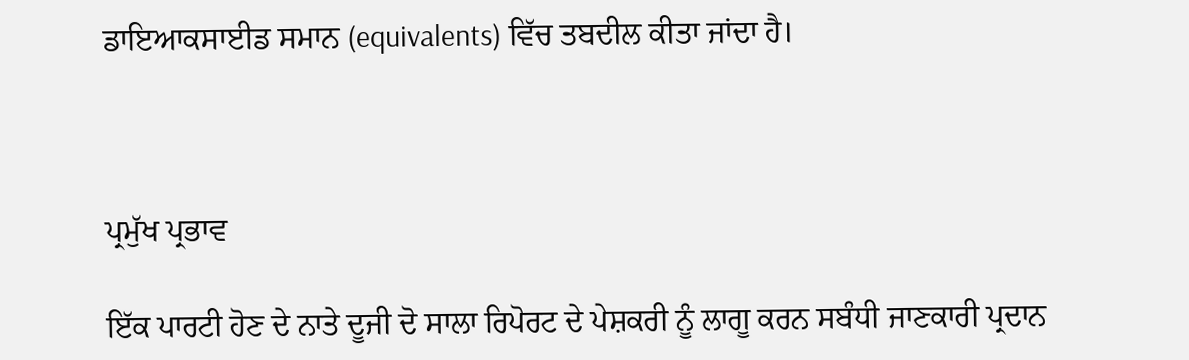ਡਾਇਆਕਸਾਈਡ ਸਮਾਨ (equivalents) ਵਿੱਚ ਤਬਦੀਲ ਕੀਤਾ ਜਾਂਦਾ ਹੈ।



ਪ੍ਰਮੁੱਖ ਪ੍ਰਭਾਵ

ਇੱਕ ਪਾਰਟੀ ਹੋਣ ਦੇ ਨਾਤੇ ਦੂਜੀ ਦੋ ਸਾਲਾ ਰਿਪੋਰਟ ਦੇ ਪੇਸ਼ਕਰੀ ਨੂੰ ਲਾਗੂ ਕਰਨ ਸਬੰਧੀ ਜਾਣਕਾਰੀ ਪ੍ਰਦਾਨ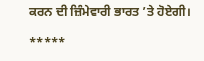ਕਰਨ ਦੀ ਜ਼ਿੰਮੇਵਾਰੀ ਭਾਰਤ ’ਤੇ ਹੋਏਗੀ।

*****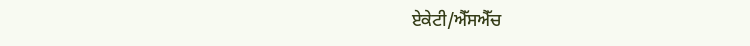ਏਕੇਟੀ/ਐੱਸਐੱਚ